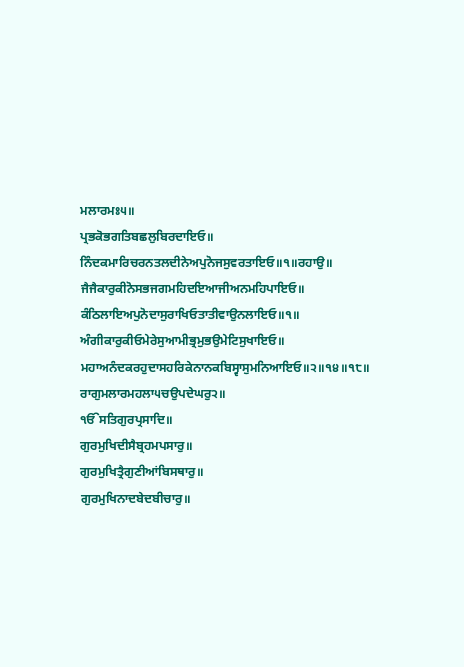ਮਲਾਰਮਃ੫॥
ਪ੍ਰਭਕੋਭਗਤਿਬਛਲੁਬਿਰਦਾਇਓ॥
ਨਿੰਦਕਮਾਰਿਚਰਨਤਲਦੀਨੇਅਪੁਨੋਜਸੁਵਰਤਾਇਓ॥੧॥ਰਹਾਉ॥
ਜੈਜੈਕਾਰੁਕੀਨੋਸਭਜਗਮਹਿਦਇਆਜੀਅਨਮਹਿਪਾਇਓ॥
ਕੰਠਿਲਾਇਅਪੁਨੋਦਾਸੁਰਾਖਿਓਤਾਤੀਵਾਉਨਲਾਇਓ॥੧॥
ਅੰਗੀਕਾਰੁਕੀਓਮੇਰੇਸੁਆਮੀਭ੍ਰਮੁਭਉਮੇਟਿਸੁਖਾਇਓ॥
ਮਹਾਅਨੰਦਕਰਹੁਦਾਸਹਰਿਕੇਨਾਨਕਬਿਸ੍ਵਾਸੁਮਨਿਆਇਓ॥੨॥੧੪॥੧੮॥
ਰਾਗੁਮਲਾਰਮਹਲਾ੫ਚਉਪਦੇਘਰੁ੨॥
ੴਸਤਿਗੁਰਪ੍ਰਸਾਦਿ॥
ਗੁਰਮੁਖਿਦੀਸੈਬ੍ਰਹਮਪਸਾਰੁ॥
ਗੁਰਮੁਖਿਤ੍ਰੈਗੁਣੀਆਂਬਿਸਥਾਰੁ॥
ਗੁਰਮੁਖਿਨਾਦਬੇਦਬੀਚਾਰੁ॥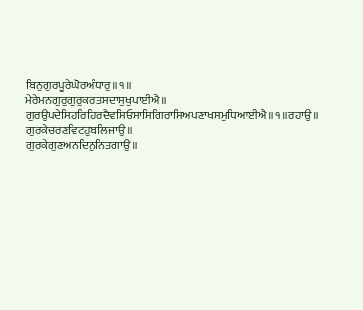ਬਿਨੁਗੁਰਪੂਰੇਘੋਰਅੰਧਾਰੁ॥੧॥
ਮੇਰੇਮਨਗੁਰੁਗੁਰੁਕਰਤਸਦਾਸੁਖੁਪਾਈਐ॥
ਗੁਰਉਪਦੇਸਿਹਰਿਹਿਰਦੈਵਸਿਓਸਾਸਿਗਿਰਾਸਿਅਪਣਾਖਸਮੁਧਿਆਈਐ॥੧॥ਰਹਾਉ॥
ਗੁਰਕੇਚਰਣਵਿਟਹੁਬਲਿਜਾਉ॥
ਗੁਰਕੇਗੁਣਅਨਦਿਨੁਨਿਤਗਾਉ॥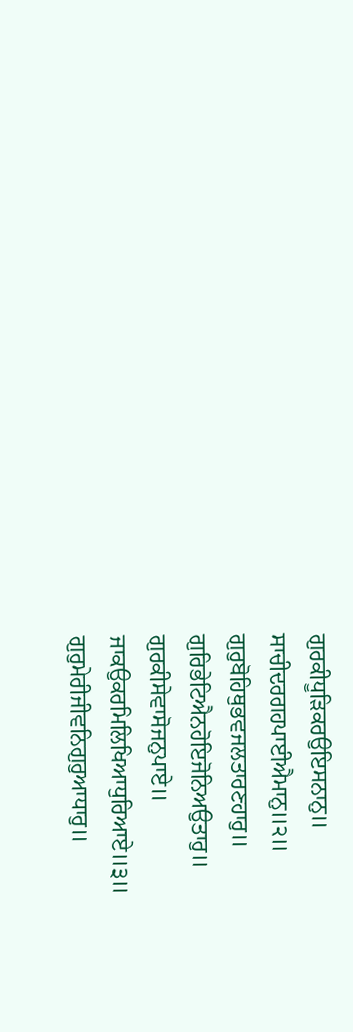ਗੁਰਕੀਧੂੜਿਕਰਉਇਸਨਾਨੁ॥
ਸਾਚੀਦਰਗਹਪਾਈਐਮਾਨੁ॥੨॥
ਗੁਰੁਬੋਹਿਥੁਭਵਜਲਤਾਰਣਹਾਰੁ॥
ਗੁਰਿਭੇਟਿਐਨਹੋਇਜੋਨਿਅਉਤਾਰੁ॥
ਗੁਰਕੀਸੇਵਾਸੋਜਨੁਪਾਏ॥
ਜਾਕਉਕਰਮਿਲਿਖਿਆਧੁਰਿਆਏ॥੩॥
ਗੁਰੁਮੇਰੀਜੀਵਨਿਗੁਰੁਆਧਾਰੁ॥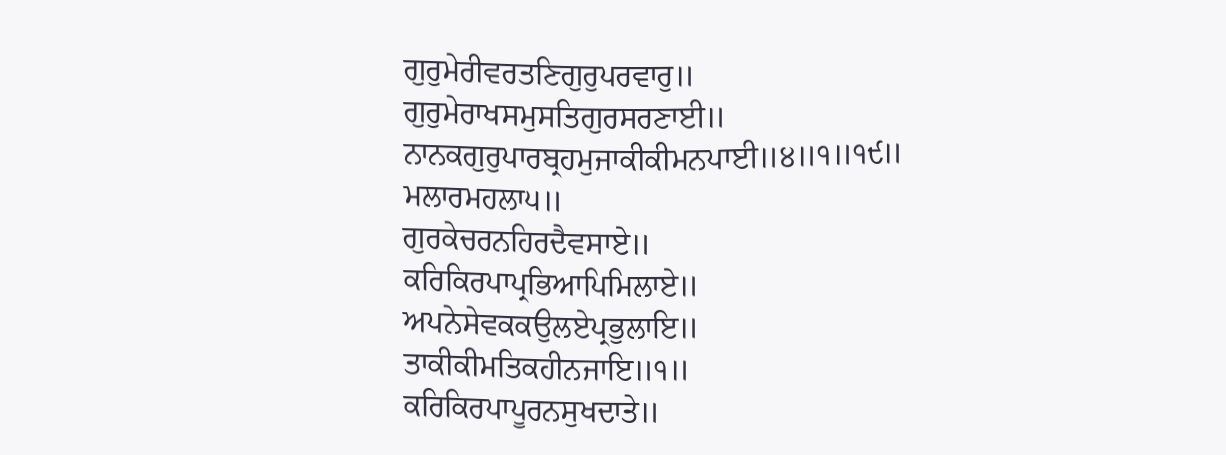ਗੁਰੁਮੇਰੀਵਰਤਣਿਗੁਰੁਪਰਵਾਰੁ॥
ਗੁਰੁਮੇਰਾਖਸਮੁਸਤਿਗੁਰਸਰਣਾਈ॥
ਨਾਨਕਗੁਰੁਪਾਰਬ੍ਰਹਮੁਜਾਕੀਕੀਮਨਪਾਈ॥੪॥੧॥੧੯॥
ਮਲਾਰਮਹਲਾ੫॥
ਗੁਰਕੇਚਰਨਹਿਰਦੈਵਸਾਏ॥
ਕਰਿਕਿਰਪਾਪ੍ਰਭਿਆਪਿਮਿਲਾਏ॥
ਅਪਨੇਸੇਵਕਕਉਲਏਪ੍ਰਭੁਲਾਇ॥
ਤਾਕੀਕੀਮਤਿਕਹੀਨਜਾਇ॥੧॥
ਕਰਿਕਿਰਪਾਪੂਰਨਸੁਖਦਾਤੇ॥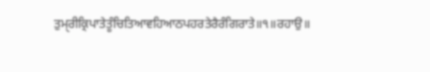ਤੁਮੑਰੀਕ੍ਰਿਪਾਤੇਤੂੰਚਿਤਿਆਵਹਿਆਠਪਹਰਤੇਰੈਰੰਗਿਰਾਤੇ॥੧॥ਰਹਾਉ॥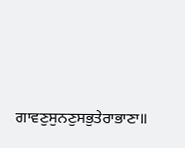ਗਾਵਣੁਸੁਨਣੁਸਭੁਤੇਰਾਭਾਣਾ॥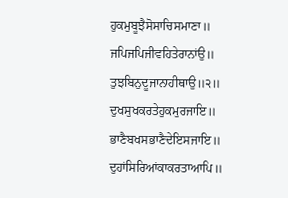ਹੁਕਮੁਬੂਝੈਸੋਸਾਚਿਸਮਾਣਾ॥
ਜਪਿਜਪਿਜੀਵਹਿਤੇਰਾਨਾਂਉ॥
ਤੁਝਬਿਨੁਦੂਜਾਨਾਹੀਥਾਉ॥੨॥
ਦੁਖਸੁਖਕਰਤੇਹੁਕਮੁਰਜਾਇ॥
ਭਾਣੈਬਖਸਭਾਣੈਦੇਇਸਜਾਇ॥
ਦੁਹਾਂਸਿਰਿਆਂਕਾਕਰਤਾਆਪਿ॥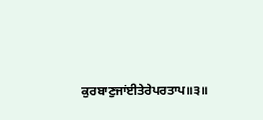ਕੁਰਬਾਣੁਜਾਂਈਤੇਰੇਪਰਤਾਪ॥੩॥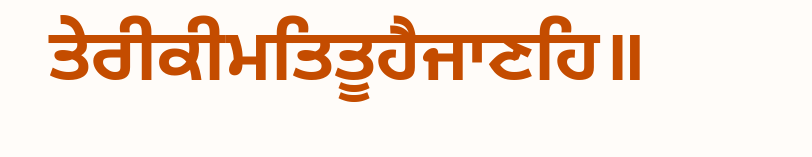ਤੇਰੀਕੀਮਤਿਤੂਹੈਜਾਣਹਿ॥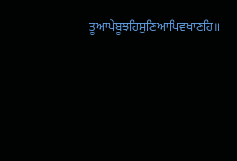ਤੂਆਪੇਬੂਝਹਿਸੁਣਿਆਪਿਵਖਾਣਹਿ॥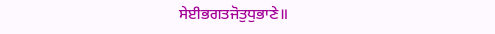ਸੇਈਭਗਤਜੋਤੁਧੁਭਾਣੇ॥